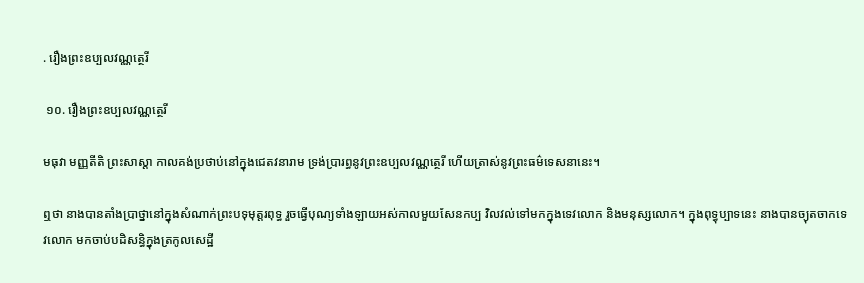. រឿងព្រះឧប្បលវណ្ណត្ថេរី

 ១០. រឿងព្រះឧប្បលវណ្ណត្ថេរី

មធុវា មញ្ញតីតិ ព្រះសាស្តា កាលគង់ប្រថាប់នៅក្នុងជេតវនារាម ទ្រង់ប្រារព្ធនូវព្រះឧប្បលវណ្ណត្ថេរី ហើយត្រាស់នូវព្រះធម៌ទេសនានេះ។

ឮថា នាងបានតាំងប្រាថ្នានៅក្នុងសំណាក់ព្រះបទុមុត្តរពុទ្ធ រួចធ្វើបុណ្យទាំងឡាយអស់កាលមួយសែនកប្ប វិលវល់ទៅមកក្នុងទេវលោក និងមនុស្សលោក។ ក្នុងពុទ្ធុប្បាទនេះ នាងបានច្យុតចាកទេវលោក មកចាប់បដិសន្ធិក្នុងត្រកូលសេដ្ឋី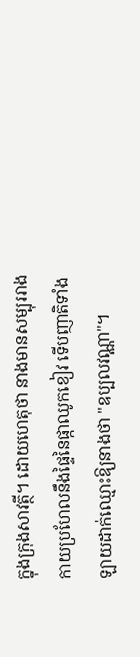ក្នុងក្រុងសាវត្ថី។ ដោយហេតុថា នាងមានសម្បុររាងកាយប្រហែលនឹងផ្ទៃនៃផ្កាឈូកខៀវ ទើបញាតិទាំងឡាយដាក់ឈ្មោះឱ្យនាងថា "ឧប្បលវណ្ណា"។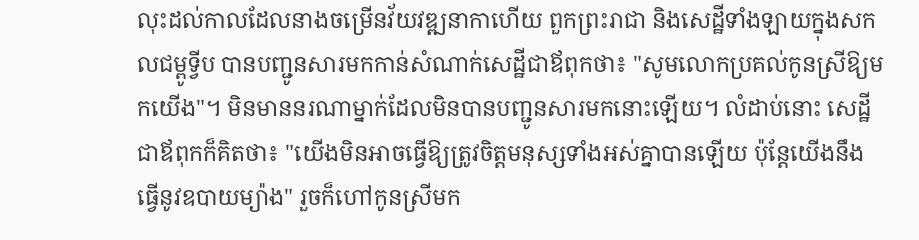លុះដល់កាលដែលនាងចម្រើនវ័យវឌ្ឍនាកាហើយ ពួកព្រះរាជា និងសេដ្ឋីទាំងឡាយក្នុងសកលជម្ពូទ្វីប បានបញ្ជូនសារមកកាន់សំណាក់សេដ្ឋីជាឪពុកថា៖ "សូមលោកប្រគល់កូនស្រីឱ្យមកយើង"។ មិនមាននរណាម្នាក់ដែលមិនបានបញ្ជូនសារមកនោះឡើយ។ លំដាប់នោះ សេដ្ឋីជាឪពុកក៏គិតថា៖ "យើងមិនអាចធ្វើឱ្យត្រូវចិត្តមនុស្សទាំងអស់គ្នាបានឡើយ ប៉ុន្តែយើងនឹងធ្វើនូវឧបាយម្យ៉ាង" រួចក៏ហៅកូនស្រីមក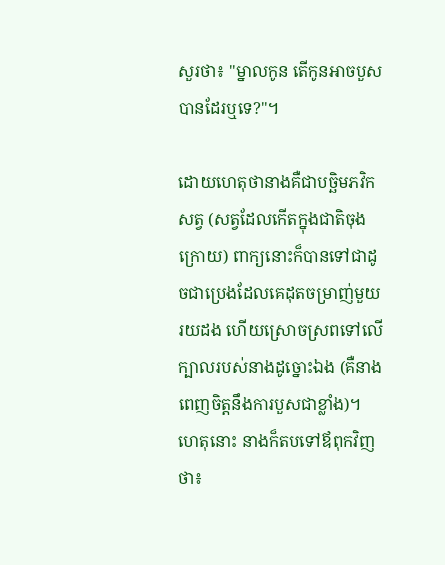សួរថា៖ "ម្នាលកូន តើកូនអាចបួសបានដែរឬទេ?"។

ដោយហេតុថានាងគឺជាបច្ឆិមភវិកសត្វ (សត្វដែលកើតក្នុងជាតិចុងក្រោយ) ពាក្យនោះក៏បានទៅជាដូចជាប្រេងដែលគេដុតចម្រាញ់មួយរយដង ហើយស្រោចស្រពទៅលើក្បាលរបស់នាងដូច្នោះឯង (គឺនាងពេញចិត្តនឹងការបួសជាខ្លាំង)។ ហេតុនោះ នាងក៏តបទៅឪពុកវិញថា៖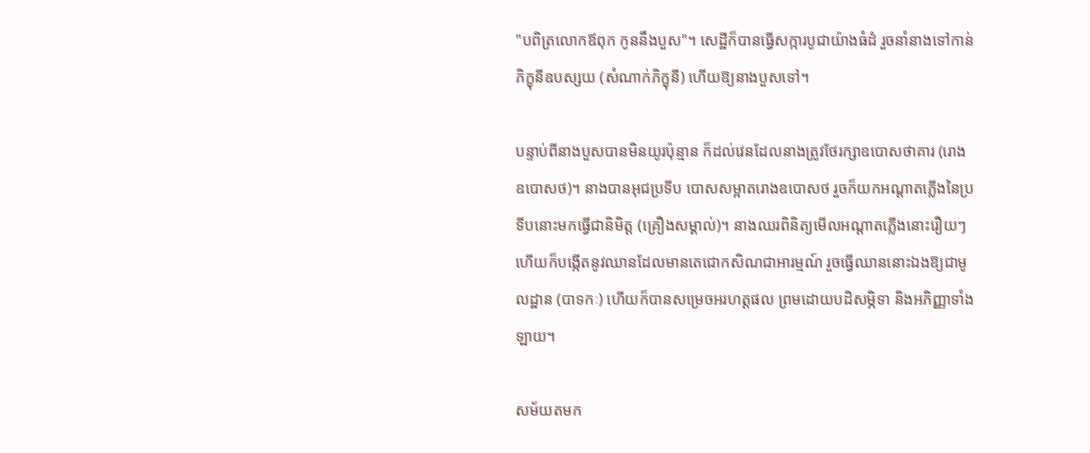"បពិត្រលោកឪពុក កូននឹងបួស"។ សេដ្ឋីក៏បានធ្វើសក្ការបូជាយ៉ាងធំដំ រួចនាំនាងទៅកាន់ភិក្ខុនីឧបស្សយ (សំណាក់ភិក្ខុនី) ហើយឱ្យនាងបួសទៅ។

បន្ទាប់ពីនាងបួសបានមិនយូរប៉ុន្មាន ក៏ដល់វេនដែលនាងត្រូវថែរក្សាឧបោសថាគារ (រោងឧបោសថ)។ នាងបានអុជប្រទីប បោសសម្អាតរោងឧបោសថ រួចក៏យកអណ្តាតភ្លើងនៃប្រទីបនោះមកធ្វើជានិមិត្ត (គ្រឿងសម្គាល់)។ នាងឈរពិនិត្យមើលអណ្តាតភ្លើងនោះរឿយៗ ហើយក៏បង្កើតនូវឈានដែលមានតេជោកសិណជាអារម្មណ៍ រួចធ្វើឈាននោះឯងឱ្យជាមូលដ្ឋាន (បាទកៈ) ហើយក៏បានសម្រេចអរហត្តផល ព្រមដោយបដិសម្ភិទា និងអភិញ្ញាទាំងឡាយ។

សម័យតមក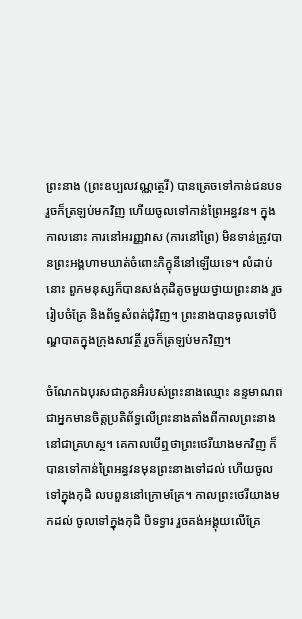ព្រះនាង (ព្រះឧប្បលវណ្ណត្ថេរី) បានត្រេចទៅកាន់ជនបទ រួចក៏ត្រឡប់មកវិញ ហើយចូលទៅកាន់ព្រៃអន្ធវន។ ក្នុងកាលនោះ ការនៅអរញ្ញវាស (ការនៅព្រៃ) មិនទាន់ត្រូវបានព្រះអង្គហាមឃាត់ចំពោះភិក្ខុនីនៅឡើយទេ។ លំដាប់នោះ ពួកមនុស្សក៏បានសង់កុដិតូចមួយថ្វាយព្រះនាង រួចរៀបចំគ្រែ និងព័ទ្ធសំពត់ជុំវិញ។ ព្រះនាងបានចូលទៅបិណ្ឌបាតក្នុងក្រុងសាវត្ថី រួចក៏ត្រឡប់មកវិញ។

ចំណែកឯបុរសជាកូនអ៊ំរបស់ព្រះនាងឈ្មោះ នន្ទមាណព ជាអ្នកមានចិត្តប្រតិព័ទ្ធលើព្រះនាងតាំងពីកាលព្រះនាងនៅជាគ្រហស្ថ។ គេកាលបើឮថាព្រះថេរីយាងមកវិញ ក៏បានទៅកាន់ព្រៃអន្ធវនមុនព្រះនាងទៅដល់ ហើយចូលទៅក្នុងកុដិ លបពួននៅក្រោមគ្រែ។ កាលព្រះថេរីយាងមកដល់ ចូលទៅក្នុងកុដិ បិទទ្វារ រួចគង់អង្គុយលើគ្រែ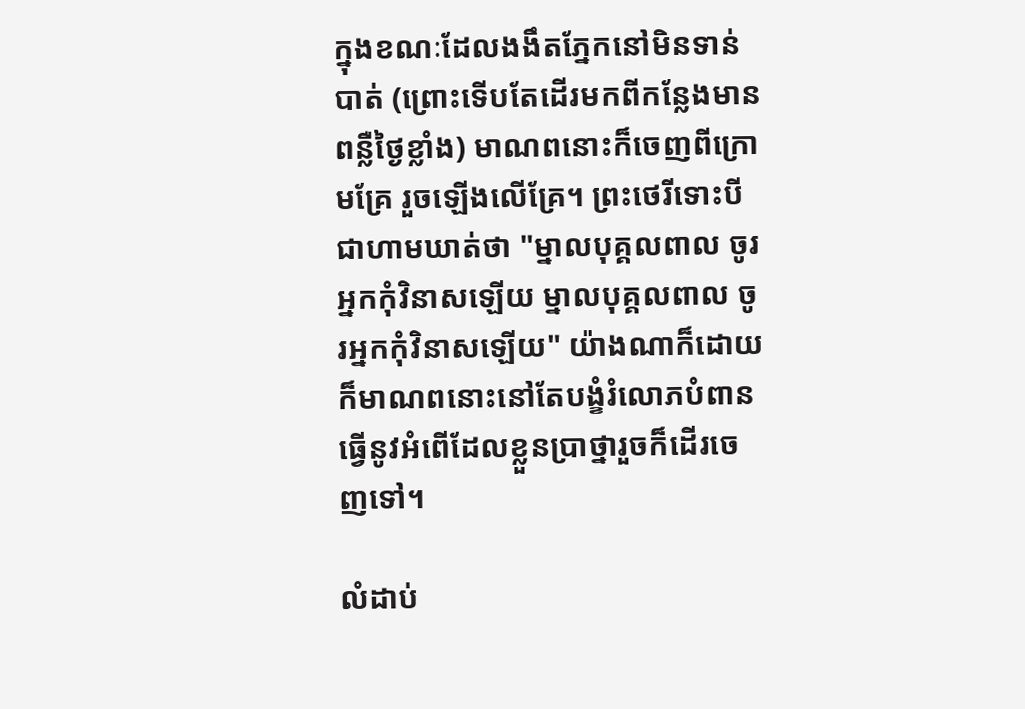ក្នុងខណៈដែលងងឹតភ្នែកនៅមិនទាន់បាត់ (ព្រោះទើបតែដើរមកពីកន្លែងមានពន្លឺថ្ងៃខ្លាំង) មាណពនោះក៏ចេញពីក្រោមគ្រែ រួចឡើងលើគ្រែ។ ព្រះថេរីទោះបីជាហាមឃាត់ថា "ម្នាលបុគ្គលពាល ចូរអ្នកកុំវិនាសឡើយ ម្នាលបុគ្គលពាល ចូរអ្នកកុំវិនាសឡើយ" យ៉ាងណាក៏ដោយ ក៏មាណពនោះនៅតែបង្ខំរំលោភបំពាន ធ្វើនូវអំពើដែលខ្លួនប្រាថ្នារួចក៏ដើរចេញទៅ។

លំដាប់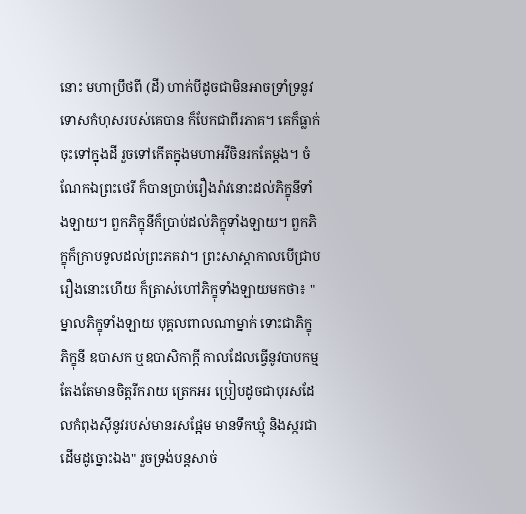នោះ មហាប្រឹថពី (ដី) ហាក់បីដូចជាមិនអាចទ្រាំទ្រនូវទោសកំហុសរបស់គេបាន ក៏បែកជាពីរភាគ។ គេក៏ធ្លាក់ចុះទៅក្នុងដី រួចទៅកើតក្នុងមហាអវីចិនរកតែម្ដង។ ចំណែកឯព្រះថេរី ក៏បានប្រាប់រឿងរ៉ាវនោះដល់ភិក្ខុនីទាំងឡាយ។ ពួកភិក្ខុនីក៏ប្រាប់ដល់ភិក្ខុទាំងឡាយ។ ពួកភិក្ខុក៏ក្រាបទូលដល់ព្រះភគវា។ ព្រះសាស្តាកាលបើជ្រាបរឿងនោះហើយ ក៏ត្រាស់ហៅភិក្ខុទាំងឡាយមកថា៖ "ម្នាលភិក្ខុទាំងឡាយ បុគ្គលពាលណាម្នាក់ ទោះជាភិក្ខុ ភិក្ខុនី ឧបាសក ឬឧបាសិកាក្ដី កាលដែលធ្វើនូវបាបកម្ម តែងតែមានចិត្តរីករាយ ត្រេកអរ ប្រៀបដូចជាបុរសដែលកំពុងស៊ីនូវរបស់មានរសផ្អែម មានទឹកឃ្មុំ និងស្ករជាដើមដូច្នោះឯង" រួចទ្រង់បន្តសាច់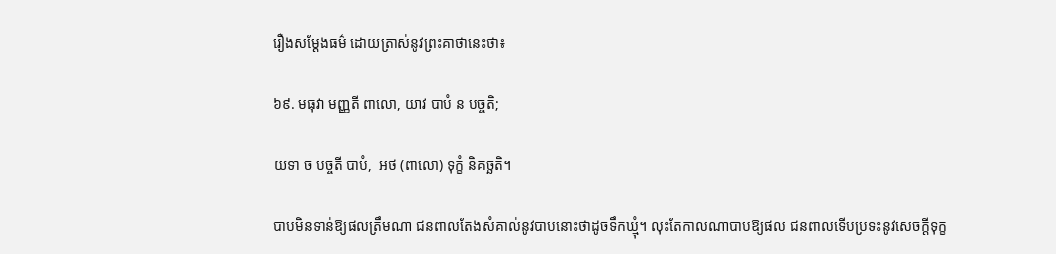រឿងសម្ដែងធម៌ ដោយត្រាស់នូវព្រះគាថានេះថា៖

៦៩. មធុវា មញ្ញតី ពាលោ, យាវ បាបំ ន បច្ចតិ;

យទា ច បច្ចតី បាបំ,  អថ (ពាលោ) ទុក្ខំ និគច្ឆតិ។

បាបមិនទាន់ឱ្យផលត្រឹមណា ជនពាលតែងសំគាល់នូវបាបនោះថាដូចទឹកឃ្មុំ។ លុះតែកាលណាបាបឱ្យផល ជនពាលទើបប្រទះនូវសេចក្តីទុក្ខ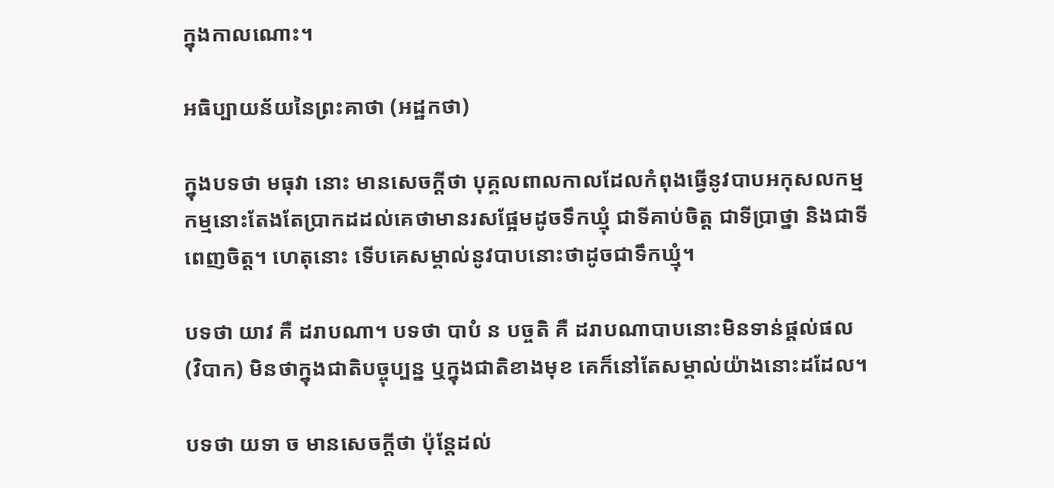ក្នុងកាលណោះ។

អធិប្បាយន័យនៃព្រះគាថា (អដ្ឋកថា)

ក្នុងបទថា មធុវា នោះ មានសេចក្ដីថា បុគ្គលពាលកាលដែលកំពុងធ្វើនូវបាបអកុសលកម្ម កម្មនោះតែងតែប្រាកដដល់គេថាមានរសផ្អែមដូចទឹកឃ្មុំ ជាទីគាប់ចិត្ត ជាទីប្រាថ្នា និងជាទីពេញចិត្ត។ ហេតុនោះ ទើបគេសម្គាល់នូវបាបនោះថាដូចជាទឹកឃ្មុំ។

បទថា យាវ គឺ ដរាបណា។ បទថា បាបំ ន បច្ចតិ គឺ ដរាបណាបាបនោះមិនទាន់ផ្ដល់ផល (វិបាក) មិនថាក្នុងជាតិបច្ចុប្បន្ន ឬក្នុងជាតិខាងមុខ គេក៏នៅតែសម្គាល់យ៉ាងនោះដដែល។

បទថា យទា ច មានសេចក្ដីថា ប៉ុន្តែដល់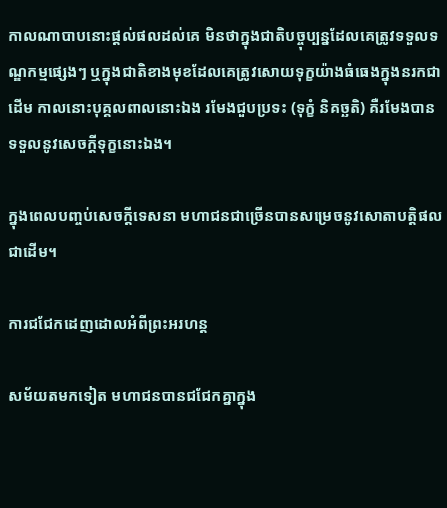កាលណាបាបនោះផ្ដល់ផលដល់គេ មិនថាក្នុងជាតិបច្ចុប្បន្នដែលគេត្រូវទទួលទណ្ឌកម្មផ្សេងៗ ឬក្នុងជាតិខាងមុខដែលគេត្រូវសោយទុក្ខយ៉ាងធំធេងក្នុងនរកជាដើម កាលនោះបុគ្គលពាលនោះឯង រមែងជួបប្រទះ (ទុក្ខំ និគច្ឆតិ) គឺរមែងបានទទួលនូវសេចក្ដីទុក្ខនោះឯង។

ក្នុងពេលបញ្ចប់សេចក្ដីទេសនា មហាជនជាច្រើនបានសម្រេចនូវសោតាបត្តិផលជាដើម។

ការជជែកដេញដោលអំពីព្រះអរហន្ត

សម័យតមកទៀត មហាជនបានជជែកគ្នាក្នុង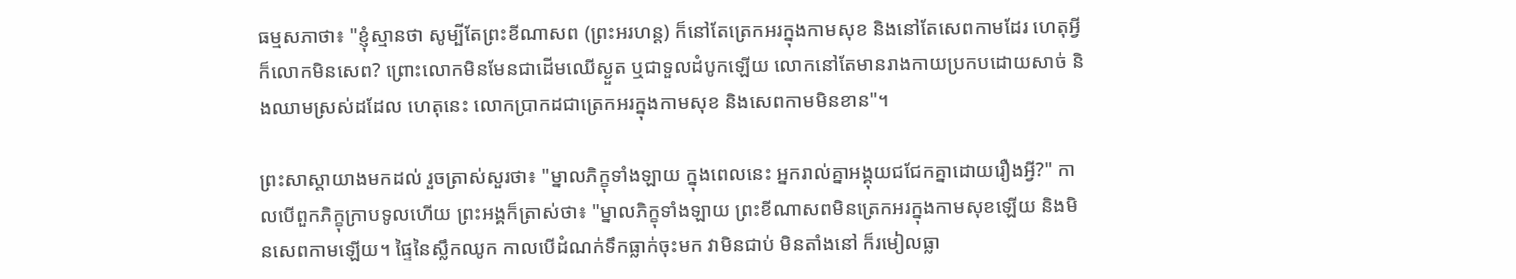ធម្មសភាថា៖ "ខ្ញុំស្មានថា សូម្បីតែព្រះខីណាសព (ព្រះអរហន្ត) ក៏នៅតែត្រេកអរក្នុងកាមសុខ និងនៅតែសេពកាមដែរ ហេតុអ្វីក៏លោកមិនសេព? ព្រោះលោកមិនមែនជាដើមឈើស្ងួត ឬជាទួលដំបូកឡើយ លោកនៅតែមានរាងកាយប្រកបដោយសាច់ និងឈាមស្រស់ដដែល ហេតុនេះ លោកប្រាកដជាត្រេកអរក្នុងកាមសុខ និងសេពកាមមិនខាន"។

ព្រះសាស្តាយាងមកដល់ រួចត្រាស់សួរថា៖ "ម្នាលភិក្ខុទាំងឡាយ ក្នុងពេលនេះ អ្នករាល់គ្នាអង្គុយជជែកគ្នាដោយរឿងអ្វី?" កាលបើពួកភិក្ខុក្រាបទូលហើយ ព្រះអង្គក៏ត្រាស់ថា៖ "ម្នាលភិក្ខុទាំងឡាយ ព្រះខីណាសពមិនត្រេកអរក្នុងកាមសុខឡើយ និងមិនសេពកាមឡើយ។ ផ្ទៃនៃស្លឹកឈូក កាលបើដំណក់ទឹកធ្លាក់ចុះមក វាមិនជាប់ មិនតាំងនៅ ក៏រមៀលធ្លា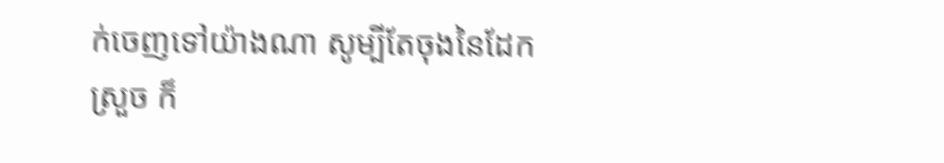ក់ចេញទៅយ៉ាងណា សូម្បីតែចុងនៃដែកស្រួច ក៏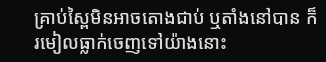គ្រាប់ស្ពៃមិនអាចតោងជាប់ ឬតាំងនៅបាន ក៏រមៀលធ្លាក់ចេញទៅយ៉ាងនោះ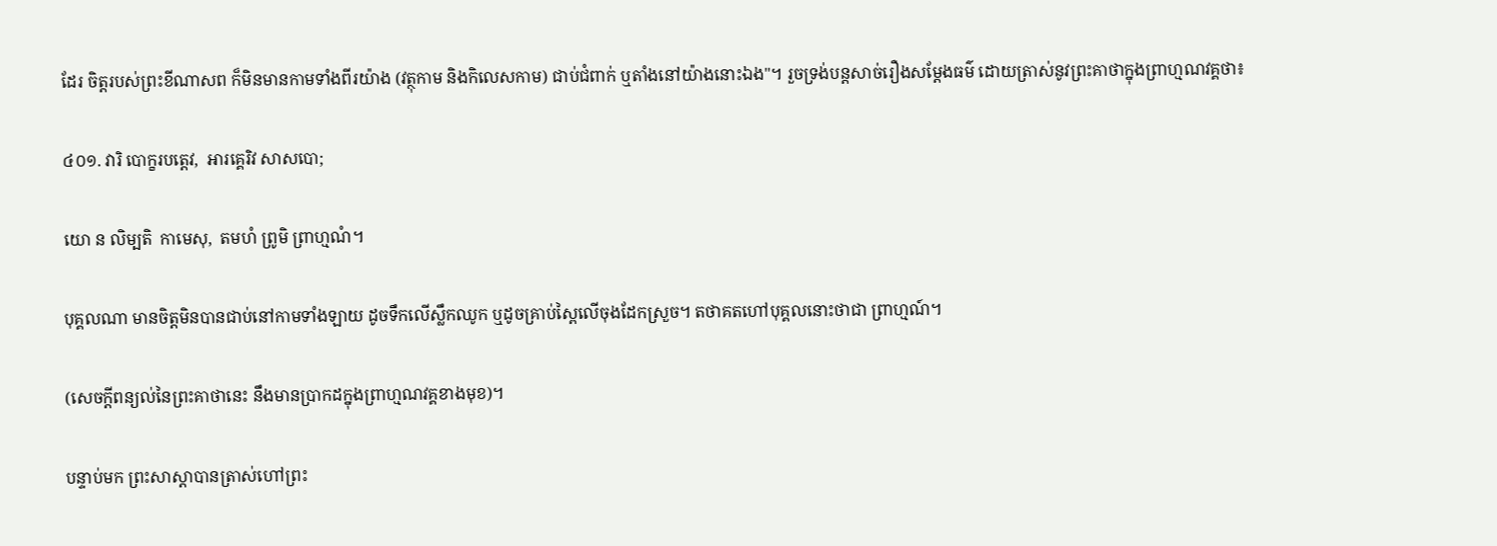ដែរ ចិត្តរបស់ព្រះខីណាសព ក៏មិនមានកាមទាំងពីរយ៉ាង (វត្ថុកាម និងកិលេសកាម) ជាប់ជំពាក់ ឬតាំងនៅយ៉ាងនោះឯង"។ រួចទ្រង់បន្តសាច់រឿងសម្ដែងធម៌ ដោយត្រាស់នូវព្រះគាថាក្នុងព្រាហ្មណវគ្គថា៖

៤០១. វារិ បោក្ខរបត្តេវ,  អារគ្គេរិវ សាសបោ;

យោ ន លិម្បតិ  កាមេសុ,  តមហំ ព្រូមិ ព្រាហ្មណំ។

បុគ្គលណា មានចិត្តមិនបានជាប់នៅកាមទាំងឡាយ ដូចទឹកលើស្លឹកឈូក ឬដូចគ្រាប់ស្ពៃលើចុងដែកស្រួច។ តថាគតហៅបុគ្គលនោះថាជា ព្រាហ្មណ៍។

(សេចក្ដីពន្យល់នៃព្រះគាថានេះ នឹងមានប្រាកដក្នុងព្រាហ្មណវគ្គខាងមុខ)។

បន្ទាប់មក ព្រះសាស្តាបានត្រាស់ហៅព្រះ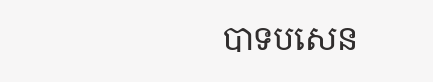បាទបសេន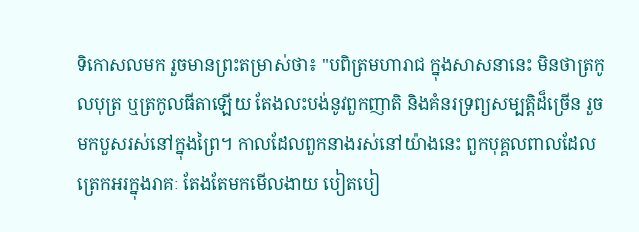ទិកោសលមក រួចមានព្រះតម្រាស់ថា៖ "បពិត្រមហារាជ ក្នុងសាសនានេះ មិនថាត្រកូលបុត្រ ឬត្រកូលធីតាឡើយ តែងលះបង់នូវពួកញាតិ និងគំនរទ្រព្យសម្បត្តិដ៏ច្រើន រួចមកបួសរស់នៅក្នុងព្រៃ។ កាលដែលពួកនាងរស់នៅយ៉ាងនេះ ពួកបុគ្គលពាលដែលត្រេកអរក្នុងរាគៈ តែងតែមកមើលងាយ បៀតបៀ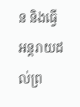ន និងធ្វើអន្តរាយដល់ព្រ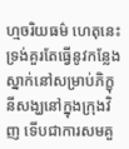ហ្មចរិយធម៌ ហេតុនេះ ទ្រង់គួរតែធ្វើនូវកន្លែងស្នាក់នៅសម្រាប់ភិក្ខុនីសង្ឃនៅក្នុងក្រុងវិញ ទើបជាការសមគួ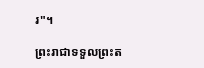រ"។

ព្រះរាជាទទួលព្រះត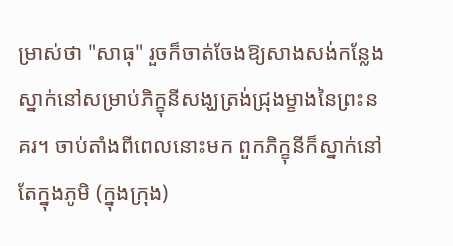ម្រាស់ថា "សាធុ" រួចក៏ចាត់ចែងឱ្យសាងសង់កន្លែងស្នាក់នៅសម្រាប់ភិក្ខុនីសង្ឃត្រង់ជ្រុងម្ខាងនៃព្រះនគរ។ ចាប់តាំងពីពេលនោះមក ពួកភិក្ខុនីក៏ស្នាក់នៅតែក្នុងភូមិ (ក្នុងក្រុង)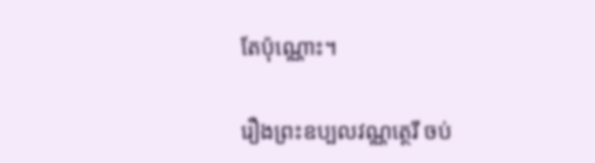តែប៉ុណ្ណោះ។

រឿងព្រះឧប្បលវណ្ណត្ថេរី ចប់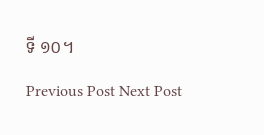ទី ១០។

Previous Post Next Post